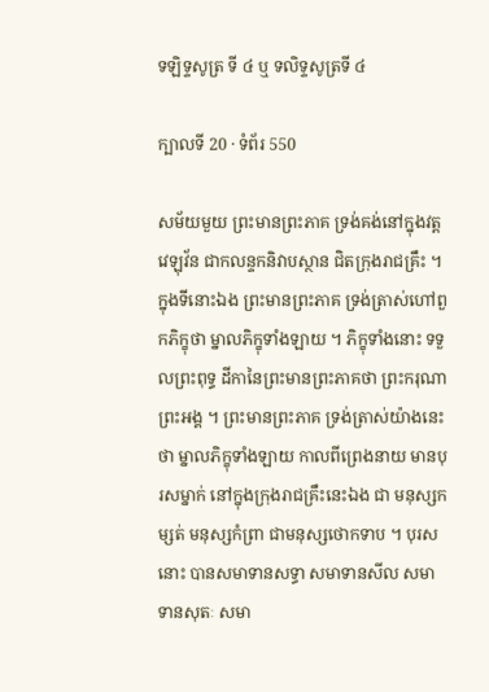ទឡិទ្ទសូត្រ ទី ៤ ឬ ទលិទ្ទសូត្រទី ៤

ក្បាលទី 20 · ទំព័រ 550

សម័យមួយ ព្រះមានព្រះភាគ ទ្រង់គង់នៅក្នុងវត្តវេឡុវ័ន ជាកលន្ទកនិវាបស្ថាន ជិតក្រុងរាជគ្រឹះ ។ ក្នុងទីនោះឯង ព្រះមានព្រះភាគ ទ្រង់ត្រាស់ហៅពួកភិក្ខុថា ម្នាលភិក្ខុទាំងឡាយ ។ ភិក្ខុទាំងនោះ ទទួលព្រះពុទ្ធ ដីកានៃព្រះមានព្រះភាគថា ព្រះករុណាព្រះអង្គ ។ ព្រះមានព្រះភាគ ទ្រង់ត្រាស់យ៉ាងនេះថា ម្នាលភិក្ខុទាំងឡាយ កាលពីព្រេងនាយ មានបុរសម្នាក់ នៅក្នុងក្រុងរាជគ្រឹះនេះឯង ជា មនុស្សកម្សត់ មនុស្សកំព្រា ជាមនុស្សថោកទាប ។ បុរសនោះ បានសមាទានសទ្ធា សមាទានសីល សមាទានសុតៈ សមា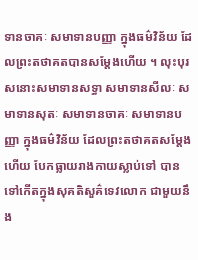ទានចាគៈ សមាទានបញ្ញា ក្នុងធម៌វិន័យ ដែលព្រះតថាគតបានសម្តែងហើយ ។ លុះបុរសនោះសមាទានសទ្ធា សមាទានសីលៈ សមាទានសុតៈ សមាទានចាគៈ សមាទានបញ្ញា ក្នុងធម៌វិន័យ ដែលព្រះតថាគតសម្តែងហើយ បែកធ្លាយរាងកាយស្លាប់ទៅ បានទៅកើតក្នុងសុគតិសួគ៌ទេវលោក ជាមួយនឹង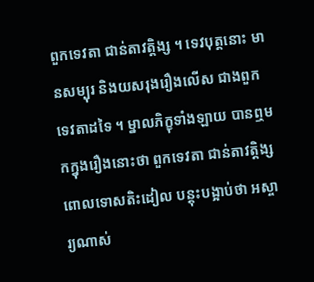ពួកទេវតា ជាន់តាវត្តិង្ស ។ ទេវបុត្តនោះ មានសម្បុរ និងយសរុងរឿងលើស ជាងពួកទេវតាដទៃ ។ ម្នាលភិក្ខុទាំងឡាយ បានឮមកក្នុងរឿងនោះថា ពួកទេវតា ជាន់តាវត្តិង្ស ពោលទោសតិះដៀល បន្តុះបង្អាប់ថា អស្ចារ្យណាស់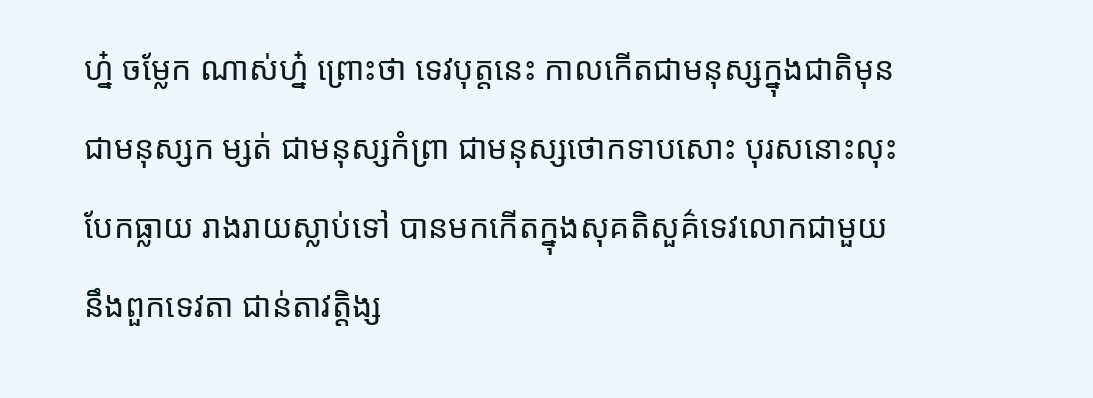ហ្ន៎ ចម្លែក ណាស់ហ្ន៎ ព្រោះថា ទេវបុត្តនេះ កាលកើតជាមនុស្សក្នុងជាតិមុន ជាមនុស្សក ម្សត់ ជាមនុស្សកំព្រា ជាមនុស្សថោកទាបសោះ បុរសនោះលុះបែកធ្លាយ រាងរាយស្លាប់ទៅ បានមកកើតក្នុងសុគតិសួគ៌ទេវលោកជាមួយនឹងពួកទេវតា ជាន់តាវត្តិង្ស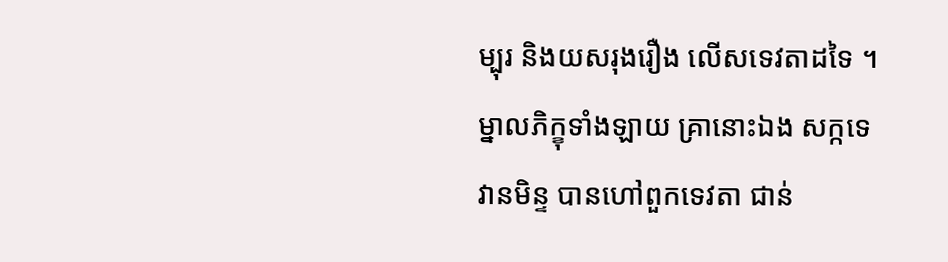ម្បុរ និងយសរុងរឿង លើសទេវតាដទៃ ។ ម្នាលភិក្ខុទាំងឡាយ គ្រានោះឯង សក្កទេវានមិន្ទ បានហៅពួកទេវតា ជាន់